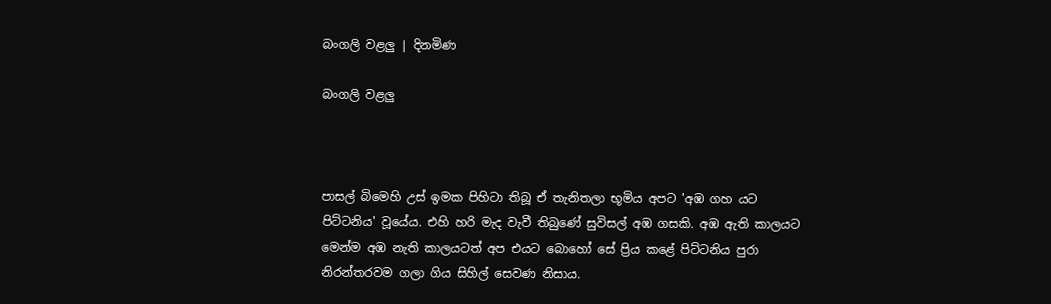බංගලි වළලු | දිනමිණ

බංගලි වළලු



පාසල් බිමෙහි උස් ඉමක පිහිටා තිබූ ඒ තැනිතලා භූමිය අපට 'අඹ ගහ යට පිට්ටනිය' වූයේය. එහි හරි මැද වැවී තිබුණේ සුවිසල් අඹ ගසකි. අඹ ඇති කාලයට මෙන්ම අඹ නැති කාලයටත් අප එයට බොහෝ සේ ප්‍රිය කළේ පිට්ටනිය පුරා නිරන්තරවම ගලා ගිය සිහිල් සෙවණ නිසාය.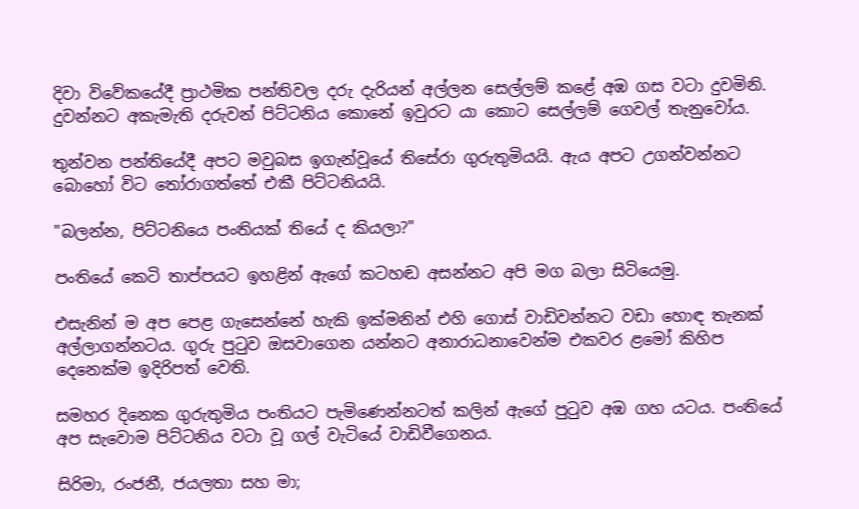දිවා විවේකයේදී ප්‍රාථමික පන්තිවල දරු දැරියන් අල්ලන සෙල්ලම් කළේ අඹ ගස වටා දුවමිනි. දුවන්නට අකැමැති දරුවන් පිට්ටනිය කොනේ ඉවුරට යා කොට සෙල්ලම් ගෙවල් තැනුවෝය.

තුන්වන පන්තියේදී අපට මවුබස ඉගැන්වූයේ තිසේරා ගුරුතුමියයි. ඇය අපට උගන්වන්නට බොහෝ විට තෝරාගත්තේ එකී පිට්ටනියයි.

"බලන්න, පිට්ටනියෙ පංතියක් තියේ ද කියලා?"

පංතියේ කෙටි තාප්පයට ඉහළින් ඇගේ කටහඬ අසන්නට අපි මග බලා සිටියෙමු.

එසැනින් ම අප පෙළ ගැසෙන්නේ හැකි ඉක්මනින් එහි ගොස් වාඩිවන්නට වඩා හොඳ තැනක් අල්ලාගන්නටය. ගුරු පුටුව ඔසවාගෙන යන්නට අනාරාධනාවෙන්ම එකවර ළමෝ කිහිප දෙනෙක්ම ඉදිරිපත් වෙති.

සමහර දිනෙක ගුරුතුමිය පංතියට පැමිණෙන්නටත් කලින් ඇගේ පුටුව අඹ ගහ යටය. පංතියේ අප සැවොම පිට්ටනිය වටා වූ ගල් වැටියේ වාඩිවීගෙනය.

සිරිමා, රංජනී, ජයලතා සහ මා;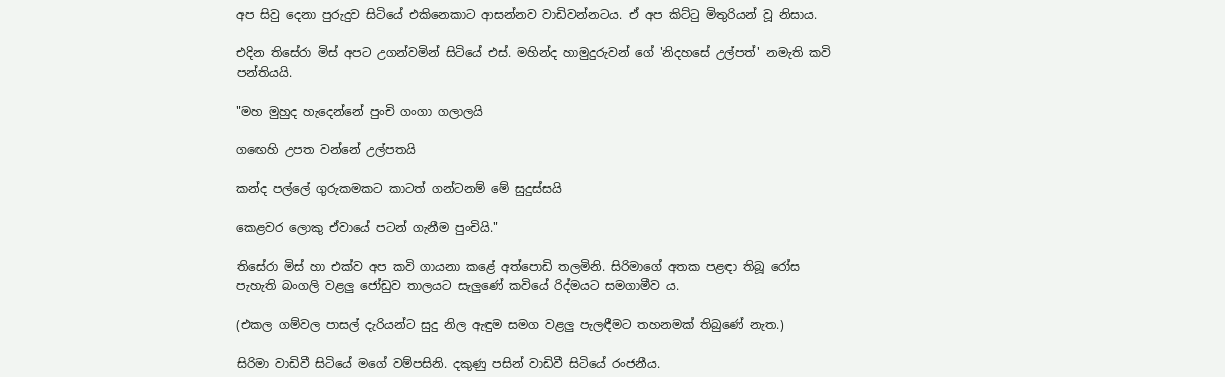අප සිවු දෙනා පුරුදුව සිටියේ එකිනෙකාට ආසන්නව වාඩිවන්නටය. ඒ අප කිට්ටු මිතුරියන් වූ නිසාය.

එදින තිසේරා මිස් අපට උගන්වමින් සිටියේ එස්. මහින්ද හාමුදුරුවන් ගේ 'නිදහසේ උල්පත්' නමැති කවි පන්තියයි.

"මහ මුහුද හැදෙන්නේ පුංචි ගංගා ගලාලයි

ගඟෙහි උපත වන්නේ උල්පතයි

කන්ද පල්ලේ ගුරුකමකට කාටත් ගන්ටනම් මේ සුදුස්සයි

කෙළවර ලොකු ඒවායේ පටන් ගැනීම පුංචියි."

තිසේරා මිස් හා එක්ව අප කවි ගායනා කළේ අත්පොඩි තලමිනි. සිරිමාගේ අතක පළඳා තිබූ රෝස පැහැති බංගලි වළලු ජෝඩුව තාලයට සැලුණේ කවියේ රිද්මයට සමගාමීව ය.

(එකල ගම්වල පාසල් දැරියන්ට සුදු නිල ඇඳුම සමග වළලු පැලඳීමට තහනමක් තිබුණේ නැත.)

සිරිමා වාඩිවී සිටියේ මගේ වම්පසිනි. දකුණු පසින් වාඩිවී සිටියේ රංජනීය.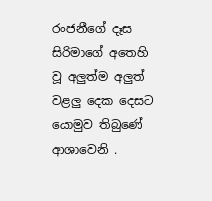රංජනීගේ දෑස සිරිමාගේ අතෙහි වූ අලුත්ම අලුත් වළලු දෙක දෙසට යොමුව තිබුණේ ආශාවෙනි .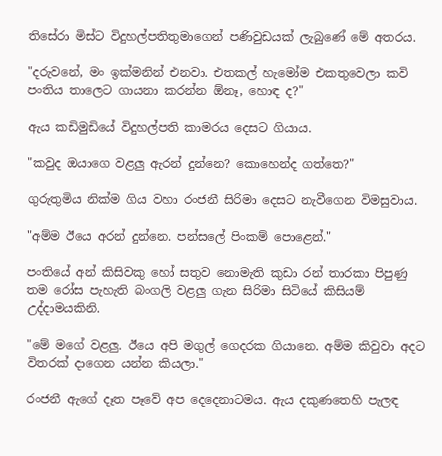තිසේරා මිස්ට විදුහල්පතිතුමාගෙන් පණිවුඩයක් ලැබුණේ මේ අතරය.

"දරුවනේ, මං ඉක්මනින් එනවා. එතකල් හැමෝම එකතුවෙලා කවි පංතිය තාලෙට ගායනා කරන්න ඕනෑ, හොඳ ද?"

ඇය කඩිමුඩියේ විදුහල්පති කාමරය දෙසට ගියාය.

"කවුද ඔයාගෙ වළලු ඇරන් දුන්නෙ? කොහෙන්ද ගත්තෙ?"

ගුරුතුමිය නික්ම ගිය වහා රංජනී සිරිමා දෙසට නැවීගෙන විමසුවාය.

"අම්ම ඊයෙ අරන් දුන්නෙ. පන්සලේ පිංකම් පොළෙන්."

පංතියේ අන් කිසිවකු හෝ සතුව නොමැති කුඩා රන් තාරකා පිපුණු තම රෝස පැහැති බංගලි වළලු ගැන සිරිමා සිටියේ කිසියම් උද්දාමයකිනි.

"මේ මගේ වළලු. ඊයෙ අපි මගුල් ගෙදරක ගියානෙ. අම්ම කිවුවා අදට විතරක් දාගෙන යන්න කියලා."

රංජනී ඇගේ දෑත පෑවේ අප දෙදෙනාටමය. ඇය දකුණතෙහි පැලඳ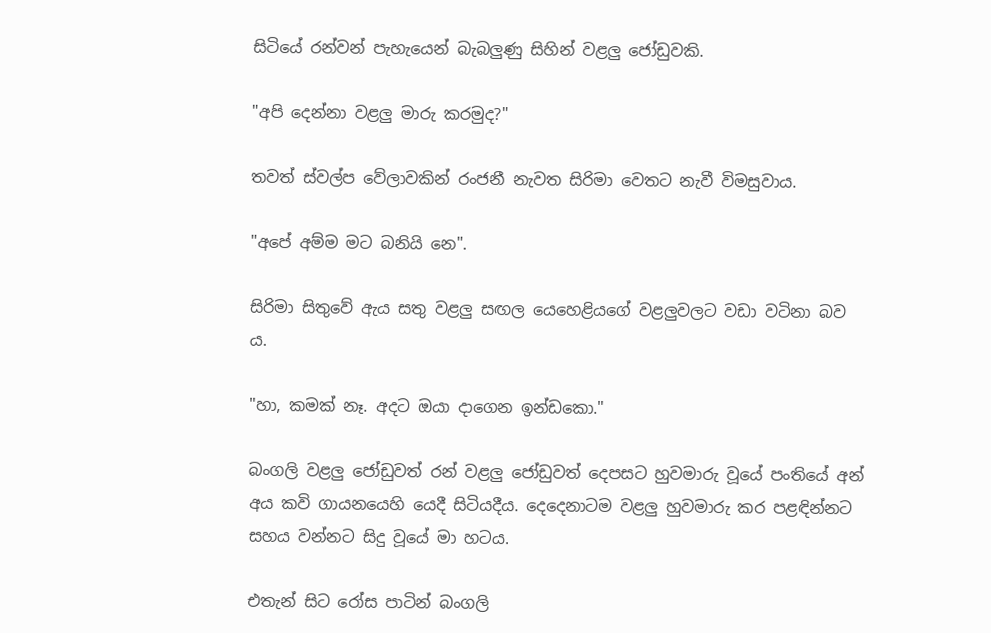සිටියේ රන්වන් පැහැයෙන් බැබලුණු සිහින් වළලු ජෝඩුවකි.

"අපි දෙන්නා වළලු මාරු කරමුද?"

තවත් ස්වල්ප වේලාවකින් රංජනී නැවත සිරිමා වෙතට නැවී විමසුවාය.

"අපේ අම්ම මට බනියි නෙ".

සිරිමා සිතුවේ ඇය සතු වළලු සඟල යෙහෙළියගේ වළලුවලට වඩා වටිනා බව ය.

"හා, කමක් නෑ. අදට ඔයා දාගෙන ඉන්ඩකො."

බංගලි වළලු ජෝඩුවත් රන් වළලු ජෝඩුවත් දෙපසට හුවමාරු වූයේ පංතියේ අන් අය කවි ගායනයෙහි යෙදී සිටියදීය. දෙදෙනාටම වළලු හුවමාරු කර පළඳින්නට සහය වන්නට සිදු වූයේ මා හටය.

එතැන් සිට රෝස පාටින් බංගලි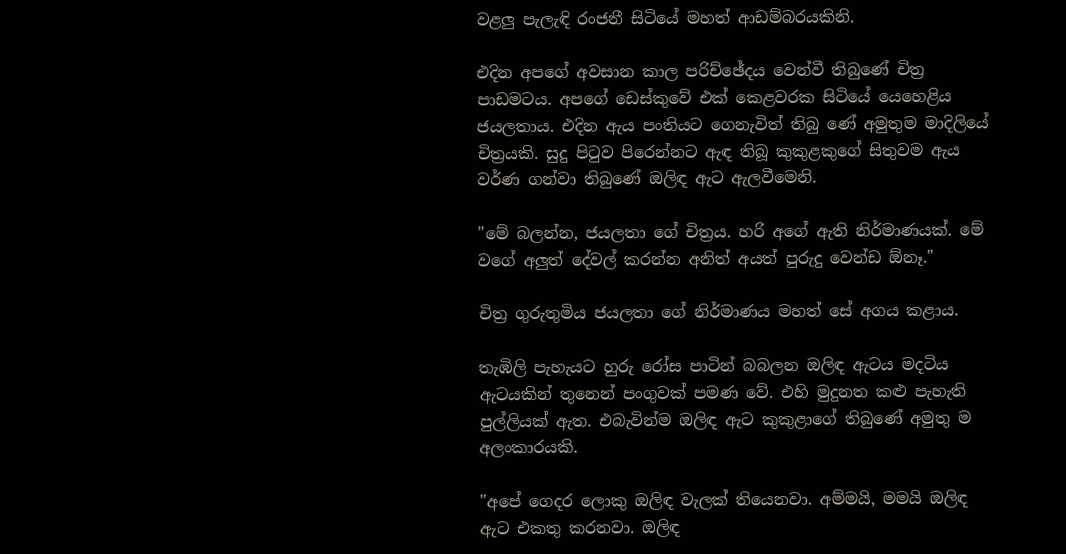වළලු පැලැඳි රංජනී සිටියේ මහත් ආඩම්බරයකිනි.

එදින අපගේ අවසාන කාල පරිච්ඡේදය වෙන්වී තිබුණේ චිත්‍ර පාඩමටය. අපගේ ඩෙස්කුවේ එක් කෙළවරක සිටියේ යෙහෙළිය ජයලතාය. එදින ඇය පංතියට ගෙනැවිත් තිබු ණේ අමුතුම මාදිලියේ චිත්‍රයකි. සුදු පිටුව පිරෙන්නට ඇඳ තිබූ කුකුළකුගේ සිතුවම ඇය වර්ණ ගන්වා තිබුණේ ඔලිඳ ඇට ඇලවීමෙනි.

"මේ බලන්න, ජයලතා ගේ චිත්‍රය. හරි අගේ ඇති නිර්මාණයක්. මේ වගේ අලුත් දේවල් කරන්න අනිත් අයත් පුරුදු වෙන්ඩ ඕනෑ."

චිත්‍ර ගුරුතුමිය ජයලතා ගේ නිර්මාණය මහත් සේ අගය කළාය.

තැඹිලි පැහැයට හුරු රෝස පාටින් බබලන ඔලිඳ ඇටය මදටිය ඇටයකින් තුනෙන් පංගුවක් පමණ වේ. එහි මුදුනත කළු පැහැති පුල්ලියක් ඇත. එබැවින්ම ඔලිඳ ඇට කුකුළාගේ තිබුණේ අමුතු ම අලංකාරයකි.

"අපේ ගෙදර ලොකු ඔලිඳ වැලක් තියෙනවා. අම්මයි, මමයි ඔලිඳ ඇට එකතු කරනවා. ඔලිඳ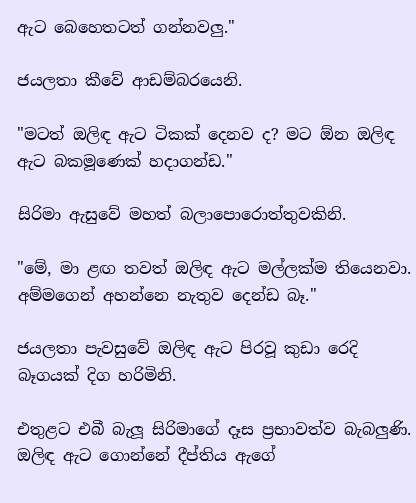ඇට බෙහෙතටත් ගන්නවලු."

ජයලතා කීවේ ආඩම්බරයෙනි.

"මටත් ඔලිඳ ඇට ටිකක් දෙනව ද? මට ඕන ඔලිඳ ඇට බකමූණෙක් හදාගන්ඩ."

සිරිමා ඇසුවේ මහත් බලාපොරොත්තුවකිනි.

"මේ, මා ළඟ තවත් ඔලිඳ ඇට මල්ලක්ම තියෙනවා. අම්මගෙන් අහන්නෙ නැතුව දෙන්ඩ බෑ."

ජයලතා පැවසුවේ ඔලිඳ ඇට පිරවූ කුඩා රෙදි බෑගයක් දිග හරිමිනි.

එතුළට එබී බැලූ සිරිමාගේ දෑස ප්‍රභාවත්ව බැබලුණි. ඔලිඳ ඇට ගොන්නේ දීප්තිය ඇගේ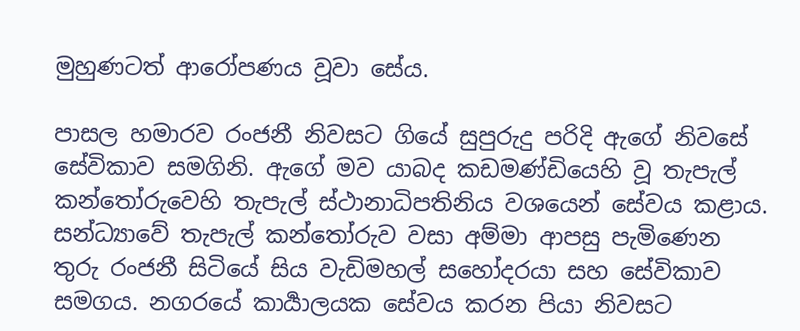මුහුණටත් ආරෝපණය වූවා සේය.

පාසල හමාරව රංජනී නිවසට ගියේ සුපුරුදු පරිදි ඇගේ නිවසේ සේවිකාව සමගිනි. ඇගේ මව යාබද කඩමණ්ඩියෙහි වූ තැපැල් කන්තෝරුවෙහි තැපැල් ස්ථානාධිපතිනිය වශයෙන් සේවය කළාය. සන්ධ්‍යාවේ තැපැල් කන්තෝරුව වසා අම්මා ආපසු පැමිණෙන තුරු රංජනී සිටියේ සිය වැඩිමහල් සහෝදරයා සහ සේවිකාව සමගය. නගරයේ කාර්‍යාලයක සේවය කරන පියා නිවසට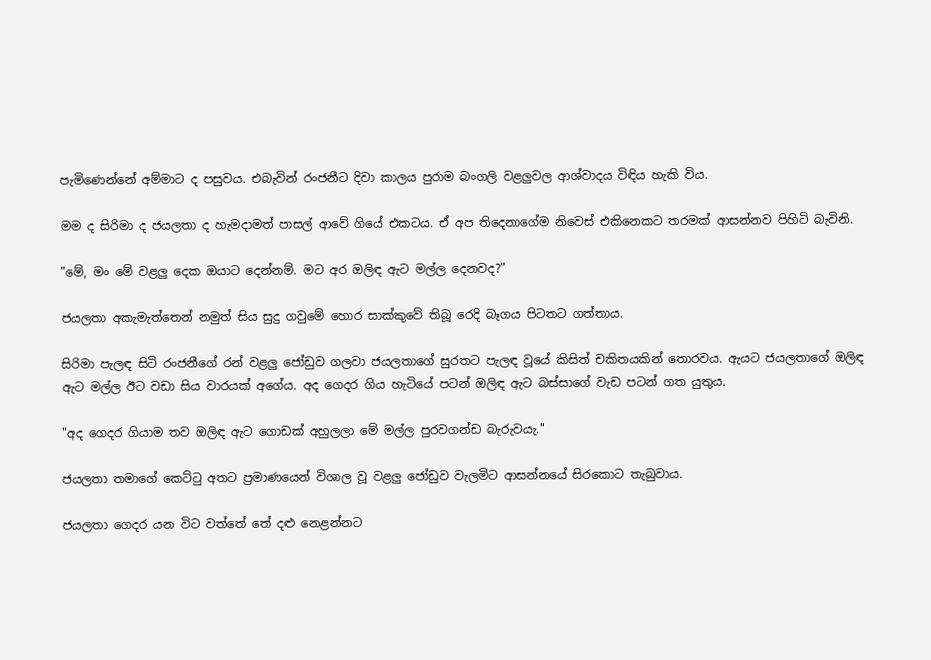පැමිණෙන්නේ අම්මාට ද පසුවය. එබැවින් රංජනීට දිවා කාලය පුරාම බංගලි වළලුවල ආශ්වාදය විඳිය හැකි විය.

මම ද සිරිමා ද ජයලතා ද හැමදාමත් පාසල් ආවේ ගියේ එකටය. ඒ අප තිදෙනාගේම නිවෙස් එකිනෙකට තරමක් ආසන්නව පිහිටි බැවිනි.

"මේ, මං මේ වළලු දෙක ඔයාට දෙන්නම්. මට අර ඔලිඳ ඇට මල්ල දෙනවද?"

ජයලතා අකැමැත්තෙන් නමුත් සිය සුදු ගවුමේ හොර සාක්කුවේ තිබූ රෙදි බෑගය පිටතට ගත්තාය.

සිරිමා පැලඳ සිටි රංජනීගේ රන් වළලු ජෝඩුව ගලවා ජයලතාගේ සුරතට පැලඳ වූයේ කිසිත් චකිතයකින් තොරවය. ඇයට ජයලතාගේ ඔලිඳ ඇට මල්ල ඊට වඩා සිය වාරයක් අගේය. අද ගෙදර ගිය හැටියේ පටන් ඔලිඳ ඇට බස්සාගේ වැඩ පටන් ගත යුතුය.

"අද ගෙදර ගියාම තව ඔලිඳ ඇට ගොඩක් අහුලලා මේ මල්ල පුරවගන්ඩ බැරුවයැ."

ජයලතා තමාගේ කෙට්ටු අතට ප්‍රමාණයෙන් විශාල වූ වළලු ජෝඩුව වැලමිට ආසන්නයේ සිරකොට තැබුවාය.

ජයලතා ගෙදර යන විට වත්තේ තේ දළු නෙළන්නට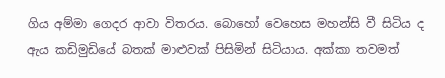ගිය අම්මා ගෙදර ආවා විතරය. බොහෝ වෙහෙස මහන්සි වී සිටිය ද ඇය කඩිමුඩියේ බතක් මාළුවක් පිසිමින් සිටියාය. අක්කා තවමත්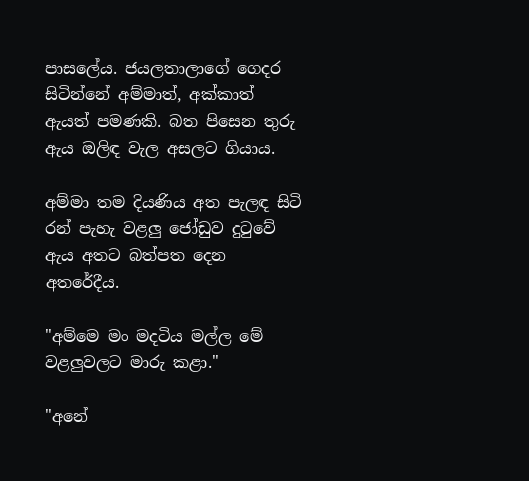පාසලේය. ජයලතාලාගේ ගෙදර සිටින්නේ අම්මාත්, අක්කාත් ඇයත් පමණකි. බත පිසෙන තුරු ඇය ඔලිඳ වැල අසලට ගියාය.

අම්මා තම දියණිය අත පැලඳ සිටි රන් පැහැ වළලු ජෝඩුව දුටුවේ ඇය අතට බත්පත දෙන අතරේදීය.

"අම්මෙ මං මදටිය මල්ල මේ වළලුවලට මාරු කළා."

"අනේ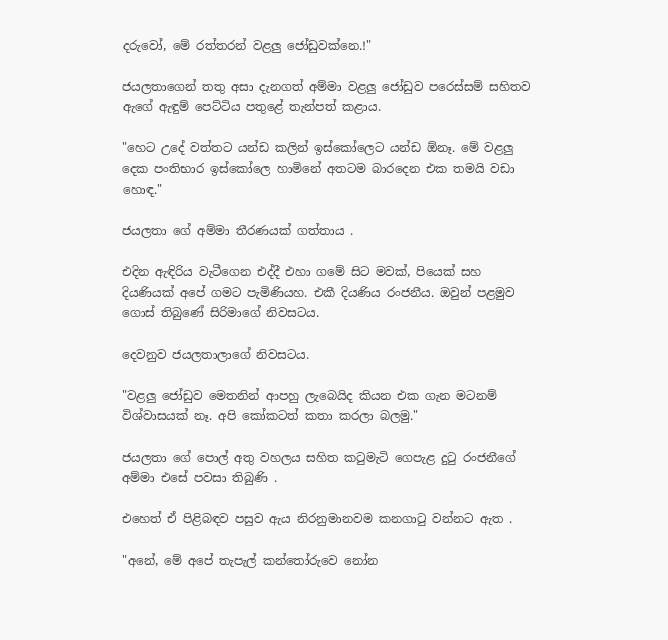දරුවෝ, මේ රත්තරන් වළලු ජෝඩුවක්නෙ.!"

ජයලතාගෙන් තතු අසා දැනගත් අම්මා වළලු ජෝඩුව පරෙස්සම් සහිතව ඇගේ ඇඳුම් පෙට්ටිය පතුළේ තැන්පත් කළාය.

"හෙට උදේ වත්තට යන්ඩ කලින් ඉස්කෝලෙට යන්ඩ ඕනෑ. මේ වළලු දෙක පංතිභාර ඉස්කෝලෙ හාමිනේ අතටම බාරදෙන එක තමයි වඩා හොඳ."

ජයලතා ගේ අම්මා තීරණයක් ගත්තාය .

එදින ඇඳිරිය වැටීගෙන එද්දී එහා ගමේ සිට මවක්, පියෙක් සහ දියණියක් අපේ ගමට පැමිණියහ. එකී දියණිය රංජනීය. ඔවුන් පළමුව ගොස් තිබුණේ සිරිමාගේ නිවසටය.

දෙවනුව ජයලතාලාගේ නිවසටය.

"වළලු ජෝඩුව මෙතනින් ආපහු ලැබෙයිද කියන එක ගැන මටනම් විශ්වාසයක් නෑ. අපි කෝකටත් කතා කරලා බලමු."

ජයලතා ගේ පොල් අතු වහලය සහිත කටුමැටි ගෙපැළ දුටු රංජනීගේ අම්මා එසේ පවසා තිබුණි .

එහෙත් ඒ පිළිබඳව පසුව ඇය නිරනුමානවම කනගාටු වන්නට ඇත .

"අනේ, මේ අපේ තැපැල් කන්තෝරුවෙ නෝන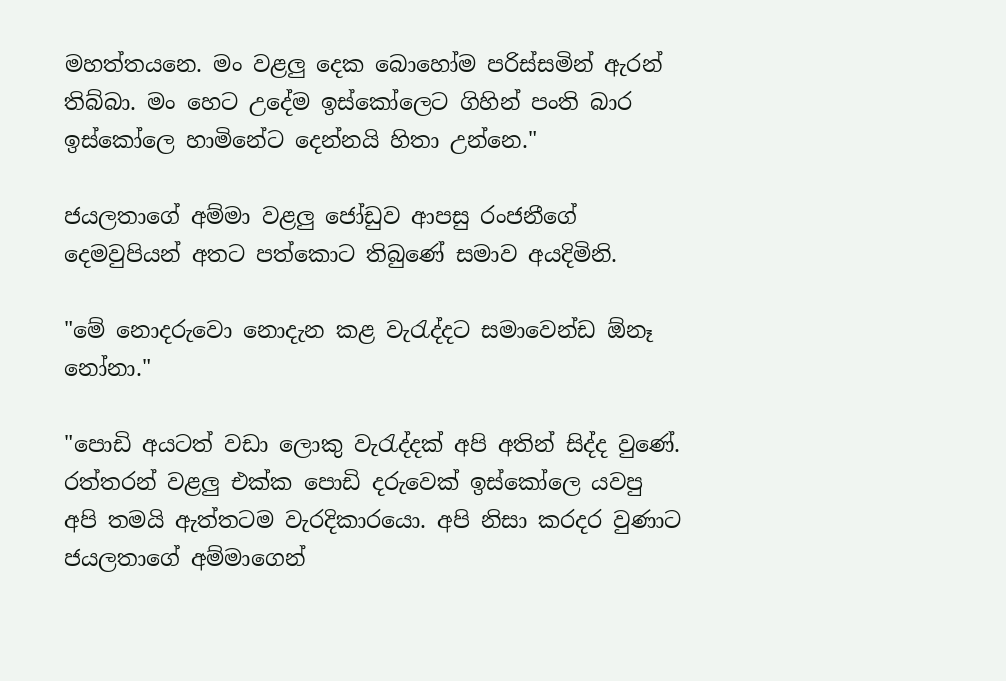මහත්තයනෙ. මං වළලු දෙක බොහෝම පරිස්සමින් ඇරන් තිබ්බා. මං හෙට උදේම ඉස්කෝලෙට ගිහින් පංති බාර ඉස්කෝලෙ හාමිනේට දෙන්නයි හිතා උන්නෙ."

ජයලතාගේ අම්මා වළලු ජෝඩුව ආපසු රංජනීගේ දෙමවුපියන් අතට පත්කොට තිබුණේ සමාව අයදිමිනි.

"මේ නොදරුවො නොදැන කළ වැරැද්දට සමාවෙන්ඩ ඕනෑ නෝනා."

"පොඩි අයටත් වඩා ලොකු වැරැද්දක් අපි අතින් සිද්ද වුණේ. රත්තරන් වළලු එක්ක පොඩි දරුවෙක් ඉස්කෝලෙ යවපු අපි තමයි ඇත්තටම වැරදිකාරයො. අපි නිසා කරදර වුණාට ජයලතාගේ අම්මාගෙන්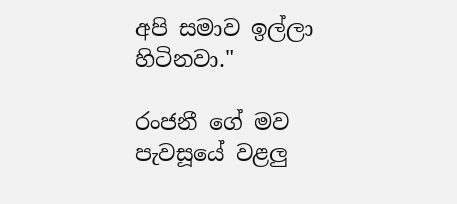අපි සමාව ඉල්ලා හිටිනවා."

රංජනී ගේ මව පැවසූයේ වළලු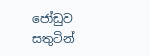ජෝඩුව සතුටින්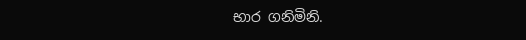භාර ගනිමිනි.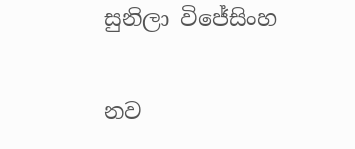සුනිලා විජේසිංහ

නව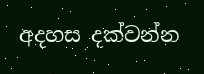අදහස දක්වන්න